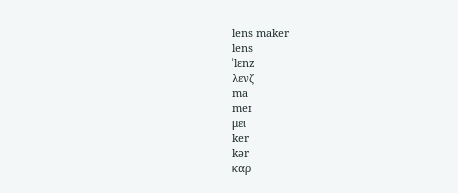lens maker
lens
ˈlɛnz
λενζ
ma
meɪ
μει
ker
kər
καρ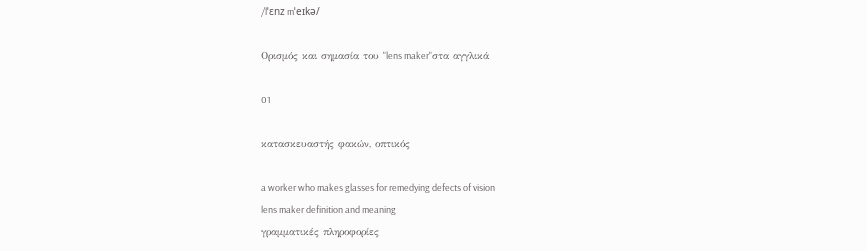/lˈɛnz mˈeɪkə/

Ορισμός και σημασία του "lens maker"στα αγγλικά

01

κατασκευαστής φακών, οπτικός

a worker who makes glasses for remedying defects of vision
lens maker definition and meaning
γραμματικές πληροφορίες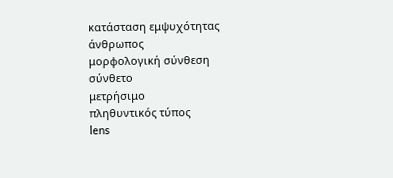κατάσταση εμψυχότητας
άνθρωπος
μορφολογική σύνθεση
σύνθετο
μετρήσιμο
πληθυντικός τύπος
lens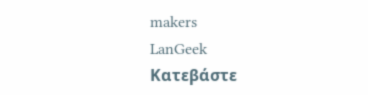makers
LanGeek
Κατεβάστε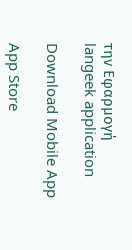την Εφαρμογή
langeek application

Download Mobile App

App Store